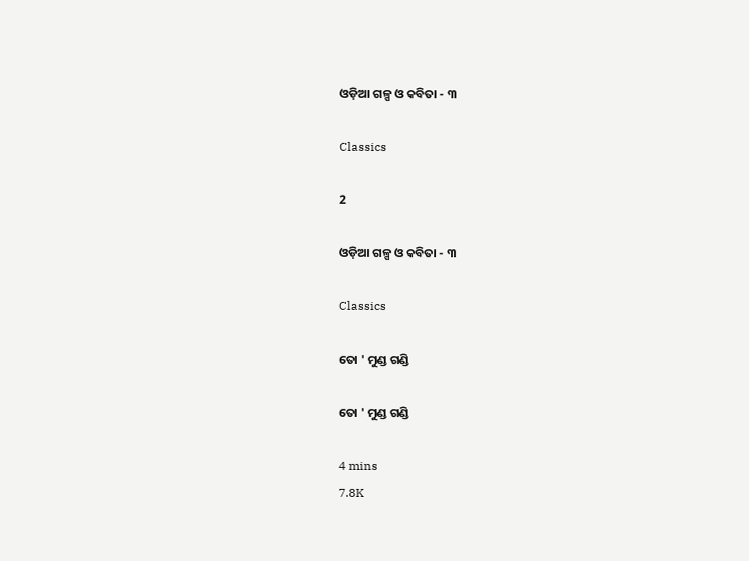ଓଡ଼ିଆ ଗଳ୍ପ ଓ କବିତା - ୩

Classics

2

ଓଡ଼ିଆ ଗଳ୍ପ ଓ କବିତା - ୩

Classics

ତୋ ' ମୁଣ୍ଡ ଗଣ୍ଡି

ତୋ ' ମୁଣ୍ଡ ଗଣ୍ଡି

4 mins
7.8K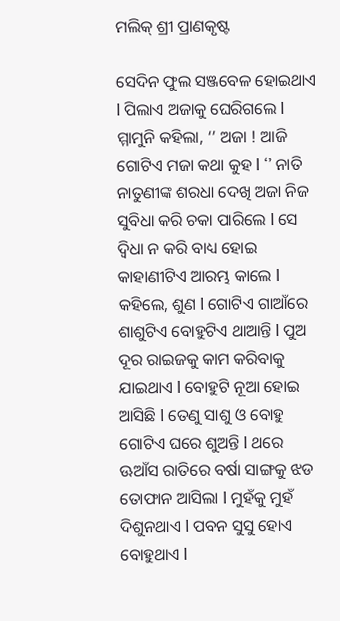ମଲିକ୍ ଶ୍ରୀ ପ୍ରାଣକୃଷ୍ଟ

ସେଦିନ ଫୁଲ ସଞ୍ଜବେଳ ହୋଇଥାଏ l ପିଲାଏ ଅଜାକୁ ଘେରିଗଲେ l ମ୍ମାମୁନି କହିଲା, ‘’ ଅଜା ! ଆଜି ଗୋଟିଏ ମଜା କଥା କୁହ l ‘’ ନାତି ନାତୁଣୀଙ୍କ ଶରଧା ଦେଖି ଅଜା ନିଜ ସୁବିଧା କରି ଚକା ପାରିଲେ l ସେ ଦ୍ଵିଧା ନ କରି ବାଧ୍ୟ ହୋଇ କାହାଣୀଟିଏ ଆରମ୍ଭ କାଲେ l କହିଲେ, ଶୁଣ l ଗୋଟିଏ ଗାଆଁରେ ଶାଶୁଟିଏ ବୋହୁଟିଏ ଥାଆନ୍ତି l ପୁଅ ଦୂର ରାଇଜକୁ କାମ କରିବାକୁ ଯାଇଥାଏ l ବୋହୁଟି ନୂଆ ହୋଇ ଆସିଛି l ତେଣୁ ସାଶୁ ଓ ବୋହୁ ଗୋଟିଏ ଘରେ ଶୁଅନ୍ତି l ଥରେ ଊଆଁସ ରାତିରେ ବର୍ଷା ସାଙ୍ଗକୁ ଝଡ ତୋଫାନ ଆସିଲା l ମୁହଁକୁ ମୁହଁ ଦିଶୁନଥାଏ l ପବନ ସୁସୁ ହୋଏ ବୋହୁଥାଏ l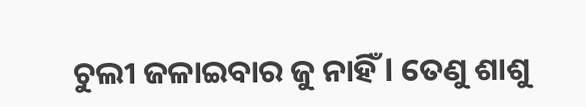ଚୁଲୀ ଜଳାଇବାର ଜୁ ନାହିଁ l ତେଣୁ ଶାଶୁ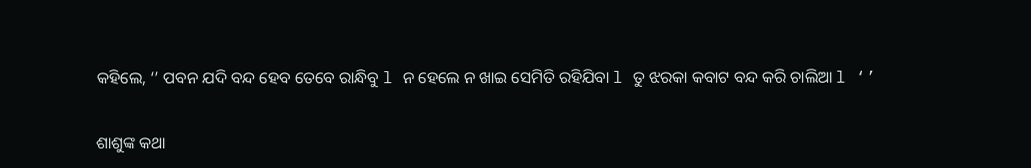କହିଲେ, ‘’ ପବନ ଯଦି ବନ୍ଦ ହେବ ତେବେ ରାନ୍ଧିବୁ l ନ ହେଲେ ନ ଖାଇ ସେମିତି ରହିଯିବା l ତୁ ଝରକା କବାଟ ବନ୍ଦ କରି ଚାଲିଆ l ‘’

ଶାଶୁଙ୍କ କଥା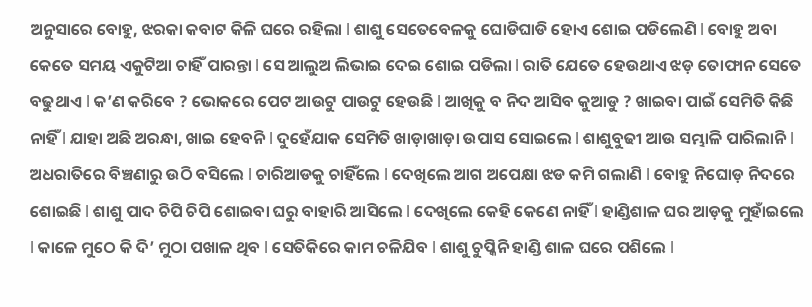ଅନୁସାରେ ବୋହୁ, ଝରକା କବାଟ କିଳି ଘରେ ରହିଲା l ଶାଶୁ ସେତେବେଳକୁ ଘୋଡିଘାଡି ହୋଏ ଶୋଇ ପଡିଲେଣି l ବୋହୁ ଅବା କେତେ ସମୟ ଏକୁଟିଆ ଚାହିଁ ପାରନ୍ତା l ସେ ଆଲୁଅ ଲିଭାଇ ଦେଇ ଶୋଇ ପଡିଲା l ରାତି ଯେତେ ହେଉଥାଏ ଝଡ଼ ତୋଫାନ ସେତେ ବଢୁଥାଏ l କ’ଣ କରିବେ ? ଭୋକରେ ପେଟ ଆଉଟୁ ପାଉଟୁ ହେଉଛି l ଆଖିକୁ ବ ନିଦ ଆସିବ କୁଆଡୁ ? ଖାଇବା ପାଇଁ ସେମିତି କିଛି ନାହିଁ l ଯାହା ଅଛି ଅରନ୍ଧା, ଖାଇ ହେବନି l ଦୁହେଁଯାକ ସେମିତି ଖାଡ଼ାଖାଡ଼ା ଉପାସ ସୋଇଲେ l ଶାଶୁବୁଢୀ ଆଉ ସମ୍ଭାଳି ପାରିଲାନି l ଅଧରାତିରେ ବିଞ୍ଚଣାରୁ ଉଠି ବସିଲେ l ଚାରିଆଡକୁ ଚାହିଁଲେ l ଦେଖିଲେ ଆଗ ଅପେକ୍ଷା ଝଡ କମି ଗଲାଣି l ବୋହୁ ନିଘୋଡ଼ ନିଦରେ ଶୋଇଛି l ଶାଶୁ ପାଦ ଚିପି ଚିପି ଶୋଇବା ଘରୁ ବାହାରି ଆସିଲେ l ଦେଖିଲେ କେହି କେଣେ ନାହିଁ l ହାଣ୍ଡିଶାଳ ଘର ଆଡ଼କୁ ମୁହାଁଇଲେ l କାଳେ ମୁଠେ କି ଦି’ ମୁଠା ପଖାଳ ଥିବ l ସେତିକିରେ କାମ ଚଳିଯିବ l ଶାଶୁ ଚୁପ୍କିନି ହାଣ୍ଡି ଶାଳ ଘରେ ପଶିଲେ l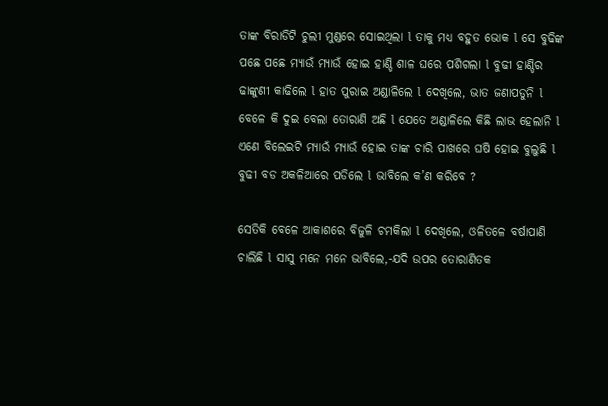ତାଙ୍କ ବିରାଡିଟି ଚୁଲୀ ମୁଣ୍ଡରେ ସୋଇଥିଲା l ତାକୁ ମଧ୍ୟ ବହୁତ ଭୋକ l ସେ ବୁଢିଙ୍କ ପଛେ ପଛେ ମ୍ୟାଉଁ ମ୍ୟାଉଁ ହୋଇ ହାଣ୍ଡି ଶାଳ ଘରେ ପଶିଗଲା l ବୁଢୀ ହାଣ୍ଡିର ଢାଙ୍କୁଣୀ କାଢିଲେ l ହାତ ପୁରାଇ ଅଣ୍ଡାଳିଲେ l ଦେଖିଲେ, ଭାତ ଜଣାପଡୁନି l ବେଳେ କି ଦୁଇ ବେଲା ତୋରାଣି ଅଛି l ଯେତେ ଅଣ୍ଡାଳିଲେ କିଛି ଲାଭ ହେଲାନି l ଏଣେ ବିଲେଇଟି ମ୍ୟାଉଁ ମ୍ୟାଉଁ ହୋଇ ତାଙ୍କ ଚାରି ପାଖରେ ଘଷି ହୋଇ ବୁଲୁଛି l ବୁଢୀ ବଡ ଅକଳିଆରେ ପଡିଲେ l ଭାବିଲେ କ’ଣ କରିବେ ?

ସେତିକି ବେଳେ ଆକାଶରେ ବିଜୁଳି ଚମକିଲା l ଦେଖିଲେ, ଓଳିତଳେ ବର୍ଷାପାଣି ଚାଲିଛି l ସାସୁ ମନେ ମନେ ଭାବିଲେ,-ଯଦି ଉପର ତୋରାଣିତକ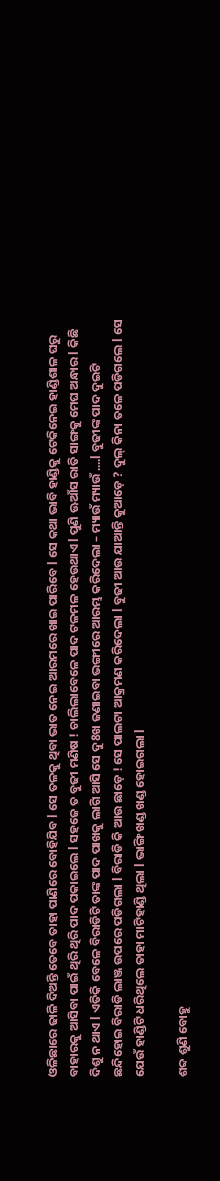ଓଳିଛାରେ ଢାଳି ଦିଅନ୍ତି ତେବେ ତାହା ପାଣିରେ ବୋହିଯିବ l ସେ ତଳକୁ ଥିବା ଭାତ ନେଇ ଆରମରେ ଖାଇ ପାରିବେ l ସେ କଥା ଭାବି ହାଣ୍ଡିକୁ ଟେକିନେଇ ହାଣ୍ଡିଶାଳ ଘରୁ ବାହାରକୁ ଆସିବା ପାଇଁ ଥିରି ଥିରି ପାଦ ପକାଇଲେ l ସହଜେ ତ ବୁଢୀ ମଣିଷ ! ଚାଲିଲାବେଳେ ପାଦ ଟଳମଳ ହେଉଥାଏ l ପୁଣି ଊଆଁସ ରାତି ସାଙ୍ଗକୁ ମେଘ ଅନ୍ଧାର l କିଛି ଦିଶୁ ନ ଥାଏ l ଏତିକି ବେଳେ ବିରାଡିଟି ତାଙ୍କ ପାଦ ପାଖକୁ ଲାଗି ଆସି ସେ ଦୁ8ଖ ଜଣାଇବା ଭଙ୍ଗୀରେ ଆରମ୍ଭ କରିଦେଲା – ମ୍ୟାଉଁ ମ୍ୟାଉଁ ....l ବୁଢୀଙ୍କ ପାଦ ଦୁଇଟି ଛନ୍ଦିହୋଇ ବିରାଡି ଲାଞ୍ଜ ଉପରେ ପଡିଗଲା l ବିରାଡି କି ଆଉ ଛାଡ଼େ ! ସେ ପାଲଟା ଆକ୍ରମଣ କରିଦେଲା l ବୁଢୀ ଆଉ ଯାଆନ୍ତି କୁଆଡ଼େ ? ଦୁଲ୍ କିନା ତଳେ ପଡିଗଲେ l ସେ ଯେଉଁ ହାଣ୍ଡିଟି ଧରିଥିଲେ ତାହା ମାଟିହାଣ୍ଡି ଥିଲା l ଭାଙ୍ଗି ଖଣ୍ଡ ଖଣ୍ଡ ହୋଇଗଲା l

ଶବ୍ଦ ଶୁଣି ବୋହୁ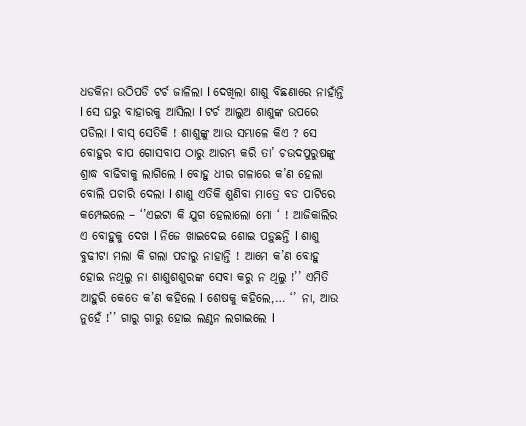ଧଡକିନା ଉଠିପଡି ଟର୍ଚ ଜାଳିଲା l ଦେଖିଲା ଶାଶୁ ବିଛଣାରେ ନାହାଁନ୍ତି l ସେ ଘରୁ ବାହାରକୁ ଆସିଲା l ଟର୍ଚ ଆଲୁଅ ଶାଶୁଙ୍କ ଉପରେ ପଡିଲା l ବାସ୍ ସେତିକି ! ଶାଶୁଙ୍କୁ ଆଉ ସମ୍ଭାଳେ କିଏ ? ସେ ବୋହୁର ବାପ ଗୋସବାପ ଠାରୁ ଆରମ୍ଭ କରି ତା’ ଚଉଦପୁରୁଷଙ୍କୁ ଶ୍ରାଦ୍ଧ ବାଢିବାକୁ ଲାଗିଲେ l ବୋହୁ ଧୀର ଗଳାରେ କ’ଣ ହେଲା ବୋଲି ପଚାରି ଦେଲା l ଶାଶୁ ଏତିକି ଶୁଣିବା ମାତ୍ରେ ବଡ ପାଟିରେ କମ୍ପେଇଲେ – ‘’ଏଇଟା କି ଯୁଗ ହେଲାଲୋ ମୋ ‘ ! ଆଜିକାଲିର ଏ ବୋହୁକୁ ଦେଖ l ନିଜେ ଖାଇଦେଇ ଶୋଇ ପଡ଼ୁଛନ୍ତି l ଶାଶୁ ବୁଢୀଟା ମଲା କି ଗଲା ପଚାରୁ ନାହାନ୍ତି ! ଆମେ କ’ଣ ବୋହୁ ହୋଇ ନଥିଲୁ ନା ଶାଶୁଶଶୁରଙ୍କ ସେବା କରୁ ନ ଥିଲୁ !’’ ଏମିତି ଆହୁରି କେତେ କ’ଣ କହିଲେ l ଶେଷକୁ କହିଲେ,… ‘’ ନା, ଆଉ ନୁହେଁ !’’ ଗାରୁ ଗାରୁ ହୋଇ ଲଣ୍ଠନ ଲଗାଇଲେ l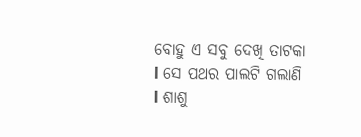ବୋହୁ ଏ ସବୁ ଦେଖି ତାଟକା l ସେ ପଥର ପାଲଟି ଗଲାଣି l ଶାଶୁ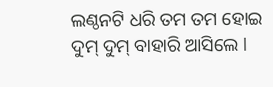ଲଣ୍ଠନଟି ଧରି ତମ ତମ ହୋଇ ଦୁମ୍ ଦୁମ୍ ବାହାରି ଆସିଲେ l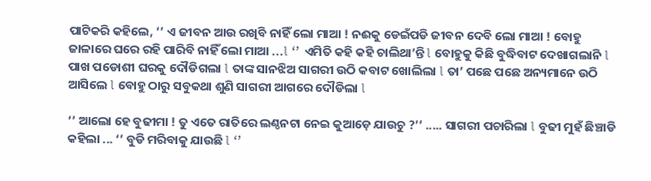ପାଟିକରି କହିଲେ, ‘’ ଏ ଜୀବନ ଆଉ ରଖିବି ନାହିଁ ଲୋ ମାଆ ! ନଈକୁ ଡେଇଁପଡି ଜୀବନ ଦେବି ଲୋ ମାଆ ! ବୋହୁ ଜାଳାରେ ଘରେ ରହି ପାରିବି ନାହିଁ ଲୋ ମାଆ ...l ‘’ ଏମିତି କହି କହି ଚାଲିଥା’ନ୍ତି l ବୋହୁକୁ କିଛି ବୁଦ୍ଧିବାଟ ଦେଖାଗଲାନି l ପାଖ ପଡୋଶୀ ଘରକୁ ଦୌଡିଗଲା l ତାଙ୍କ ସାନଝିଅ ସାଗରୀ ଉଠି କବାଟ ଖୋଲିଲା l ତା’ ପଛେ ପଛେ ଅନ୍ୟମାନେ ଉଠି ଆସିଲେ l ବୋହୁ ଠାରୁ ସବୁକଥା ଶୁଣି ସାଗରୀ ଆଗରେ ଦୌଡିଲା l

‘’ ଆଲୋ ହେ ବୁଢୀମା ! ତୁ ଏତେ ରାତିରେ ଲଣ୍ଠନଟା ନେଇ କୁଆଡ଼େ ଯାଉଚୁ ?’’ ..... ସାଗରୀ ପଚାରିଲା l ବୁଢୀ ମୁହଁ ଛିଞ୍ଚାଡି କହିଲା ... ‘’ ବୁଡି ମରିବାକୁ ଯାଉଛି l ‘’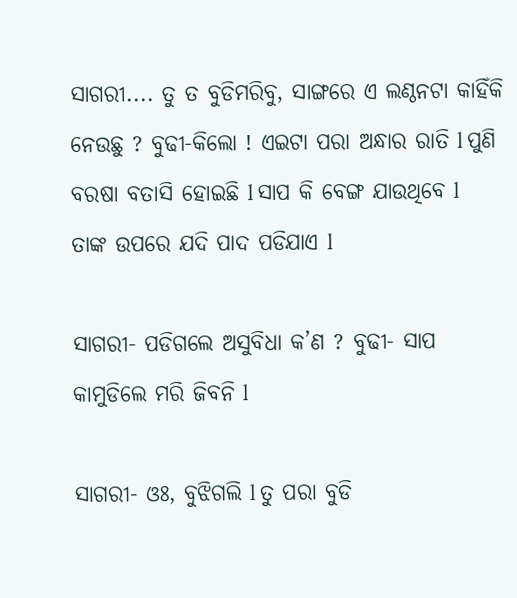ସାଗରୀ.... ତୁ ତ ବୁଡିମରିବୁ, ସାଙ୍ଗରେ ଏ ଲଣ୍ଠନଟା କାହିଁକି ନେଉଛୁ ? ବୁଢୀ-କିଲୋ ! ଏଇଟା ପରା ଅନ୍ଧାର ରାତି l ପୁଣି ବରଷା ବତାସି ହୋଇଛି l ସାପ କି ବେଙ୍ଗ ଯାଉଥିବେ l ତାଙ୍କ ଉପରେ ଯଦି ପାଦ ପଡିଯାଏ l

ସାଗରୀ- ପଡିଗଲେ ଅସୁବିଧା କ’ଣ ? ବୁଢୀ- ସାପ କାମୁଡିଲେ ମରି ଜିବନି l

ସାଗରୀ- ଓଃ, ବୁଝିଗଲି l ତୁ ପରା ବୁଡି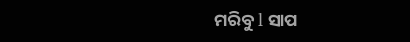ମରିବୁ l ସାପ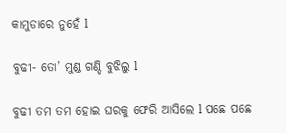କାମୁଡାରେ ନୁହେଁ l

ବୁଢୀ- ତୋ’ ମୁଣ୍ଡ ଗଣ୍ଡି ବୁଝିଲୁ l

ବୁଢୀ ତମ ତମ ହୋଇ ଘରକୁ ଫେରି ଆସିଲେ l ପଛେ ପଛେ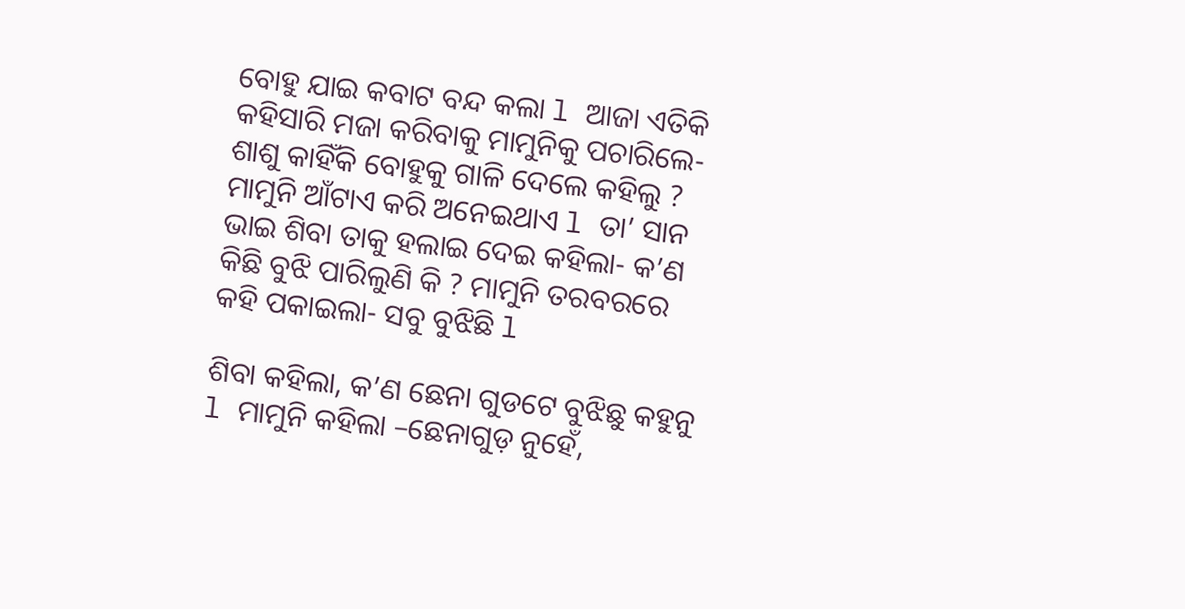ବୋହୁ ଯାଇ କବାଟ ବନ୍ଦ କଲା l ଆଜା ଏତିକି କହିସାରି ମଜା କରିବାକୁ ମାମୁନିକୁ ପଚାରିଲେ- ଶାଶୁ କାହିଁକି ବୋହୁକୁ ଗାଳି ଦେଲେ କହିଲୁ ? ମାମୁନି ଆଁଟାଏ କରି ଅନେଇଥାଏ l ତା’ ସାନ ଭାଇ ଶିବା ତାକୁ ହଲାଇ ଦେଇ କହିଲା- କ’ଣ କିଛି ବୁଝି ପାରିଲୁଣି କି ? ମାମୁନି ତରବରରେ କହି ପକାଇଲା- ସବୁ ବୁଝିଛି l

ଶିବା କହିଲା, କ’ଣ ଛେନା ଗୁଡଟେ ବୁଝିଛୁ କହୁନୁ l ମାମୁନି କହିଲା –ଛେନାଗୁଡ଼ ନୁହେଁ,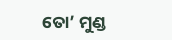ତୋ’ ମୁଣ୍ଡ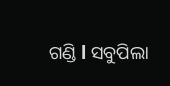ଗଣ୍ଡି l ସବୁପିଲା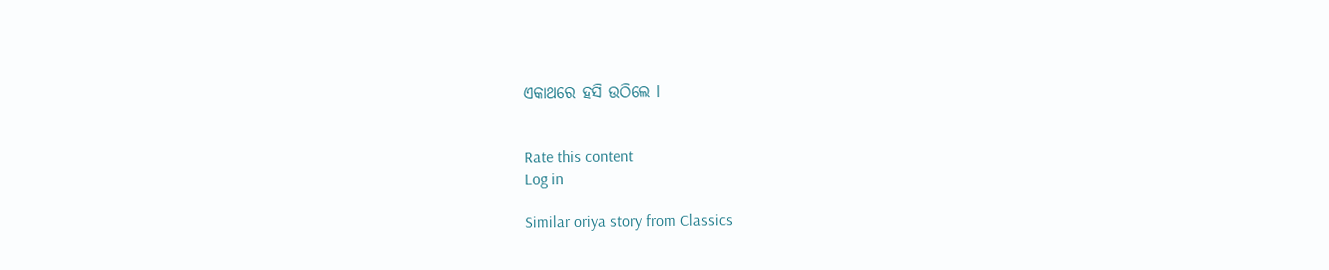ଏକାଥରେ ହସି ଉଠିଲେ l


Rate this content
Log in

Similar oriya story from Classics